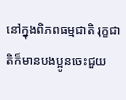នៅក្នុងពិភពធម្មជាតិ រុក្ខជាតិក៏មានបងប្អូនចេះជួយ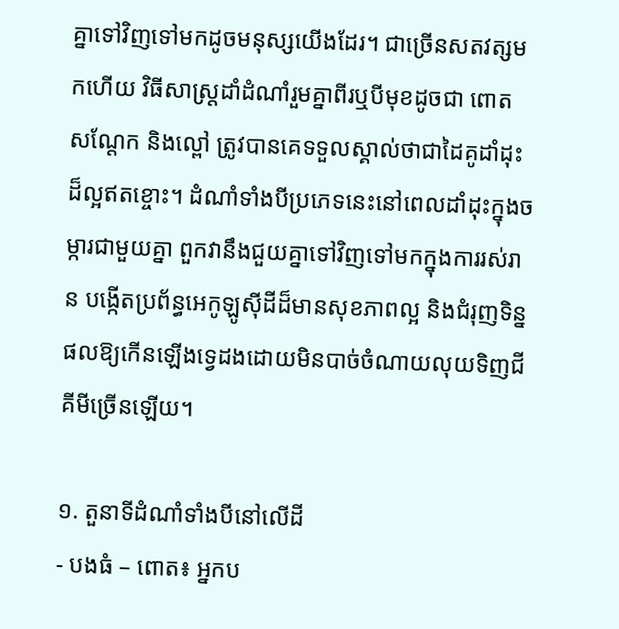គ្នាទៅវិញទៅមកដូចមនុស្សយើងដែរ។ ជាច្រើនសតវត្សមកហើយ វិធីសាស្ត្រដាំដំណាំរួមគ្នាពីរឬបីមុខដូចជា ពោត សណ្តែក និងល្ពៅ ត្រូវបានគេទទួលស្គាល់ថាជាដៃគូដាំដុះដ៏ល្អឥតខ្ចោះ។ ដំណាំទាំងបីប្រភេទនេះនៅពេលដាំដុះក្នុងចម្ការជាមួយគ្នា ពួកវានឹងជួយគ្នាទៅវិញទៅមកក្នុងការរស់រាន បង្កើតប្រព័ន្ធអេកូឡូស៊ីដីដ៏មានសុខភាពល្អ និងជំរុញទិន្នផលឱ្យកើនឡើងទ្វេដងដោយមិនបាច់ចំណាយលុយទិញជីគីមីច្រើនឡើយ។

១. តួនាទីដំណាំទាំងបីនៅលើដី
- បងធំ – ពោត៖ អ្នកប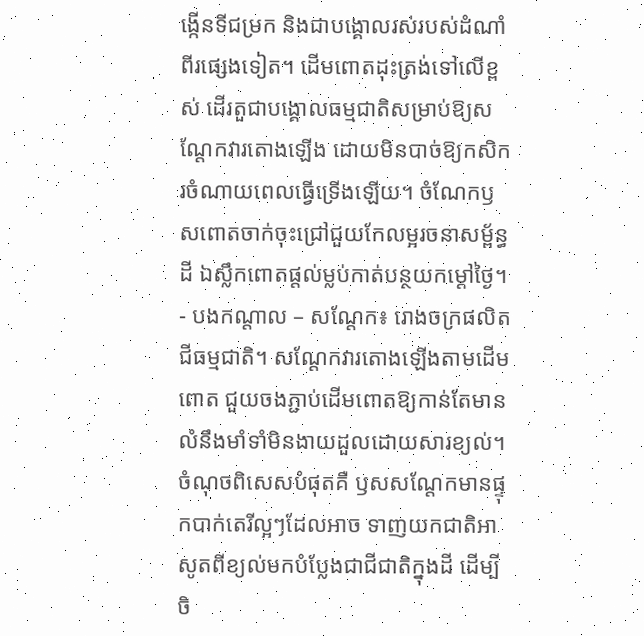ង្កើនទីជម្រក និងជាបង្គោលរស់របស់ដំណាំពីរផ្សេងទៀត។ ដើមពោតដុះត្រង់ទៅលើខ្ពស់ ដើរតួជាបង្គោលធម្មជាតិសម្រាប់ឱ្យសណ្តែកវារតោងឡើង ដោយមិនបាច់ឱ្យកសិករចំណាយពេលធ្វើទ្រើងឡើយ។ ចំណែកឫសពោតចាក់ចុះជ្រៅជួយកែលម្អរចនាសម្ព័ន្ធដី ឯស្លឹកពោតផ្តល់ម្លប់កាត់បន្ថយកម្តៅថ្ងៃ។
- បងកណ្តាល – សណ្តែក៖ រោងចក្រផលិតជីធម្មជាតិ។ សណ្តែកវារតោងឡើងតាមដើមពោត ជួយចងភ្ជាប់ដើមពោតឱ្យកាន់តែមានលំនឹងមាំទាំមិនងាយដួលដោយសារខ្យល់។ ចំណុចពិសេសបំផុតគឺ ឫសសណ្តែកមានផ្ទុកបាក់តេរីល្អៗដែលអាច ទាញយកជាតិអាសូតពីខ្យល់មកបំប្លែងជាជីជាតិក្នុងដី ដើម្បីចិ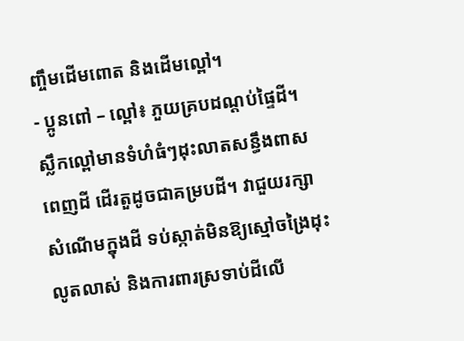ញ្ចឹមដើមពោត និងដើមល្ពៅ។
- ប្អូនពៅ – ល្ពៅ៖ ភួយគ្របដណ្តប់ផ្ទៃដី។ ស្លឹកល្ពៅមានទំហំធំៗដុះលាតសន្ធឹងពាសពេញដី ដើរតួដូចជាគម្របដី។ វាជួយរក្សាសំណើមក្នុងដី ទប់ស្កាត់មិនឱ្យស្មៅចង្រៃដុះលូតលាស់ និងការពារស្រទាប់ដីលើ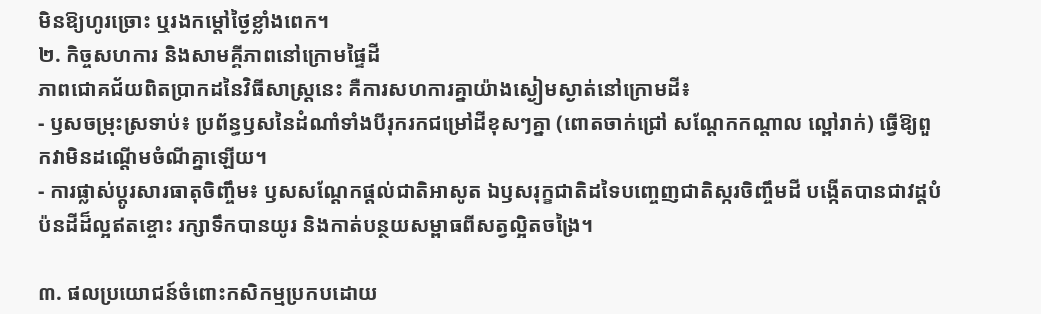មិនឱ្យហូរច្រោះ ឬរងកម្តៅថ្ងៃខ្លាំងពេក។
២. កិច្ចសហការ និងសាមគ្គីភាពនៅក្រោមផ្ទៃដី
ភាពជោគជ័យពិតប្រាកដនៃវិធីសាស្ត្រនេះ គឺការសហការគ្នាយ៉ាងស្ងៀមស្ងាត់នៅក្រោមដី៖
- ឫសចម្រុះស្រទាប់៖ ប្រព័ន្ធឫសនៃដំណាំទាំងបីរុករកជម្រៅដីខុសៗគ្នា (ពោតចាក់ជ្រៅ សណ្តែកកណ្តាល ល្ពៅរាក់) ធ្វើឱ្យពួកវាមិនដណ្តើមចំណីគ្នាឡើយ។
- ការផ្លាស់ប្តូរសារធាតុចិញ្ចឹម៖ ឫសសណ្តែកផ្តល់ជាតិអាសូត ឯឫសរុក្ខជាតិដទៃបញ្ចេញជាតិស្ករចិញ្ចឹមដី បង្កើតបានជាវដ្តបំប៉នដីដ៏ល្អឥតខ្ចោះ រក្សាទឹកបានយូរ និងកាត់បន្ថយសម្ពាធពីសត្វល្អិតចង្រៃ។

៣. ផលប្រយោជន៍ចំពោះកសិកម្មប្រកបដោយ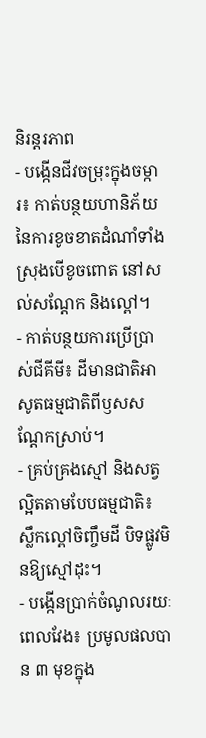និរន្តរភាព
- បង្កើនជីវចម្រុះក្នុងចម្ការ៖ កាត់បន្ថយហានិភ័យនៃការខូចខាតដំណាំទាំងស្រុងបើខូចពោត នៅសល់សណ្តែក និងល្ពៅ។
- កាត់បន្ថយការប្រើប្រាស់ជីគីមី៖ ដីមានជាតិអាសូតធម្មជាតិពីឫសសណ្តែកស្រាប់។
- គ្រប់គ្រងស្មៅ និងសត្វល្អិតតាមបែបធម្មជាតិ៖ ស្លឹកល្ពៅចិញ្ចឹមដី បិទផ្លូវមិនឱ្យស្មៅដុះ។
- បង្កើនប្រាក់ចំណូលរយៈពេលវែង៖ ប្រមូលផលបាន ៣ មុខក្នុង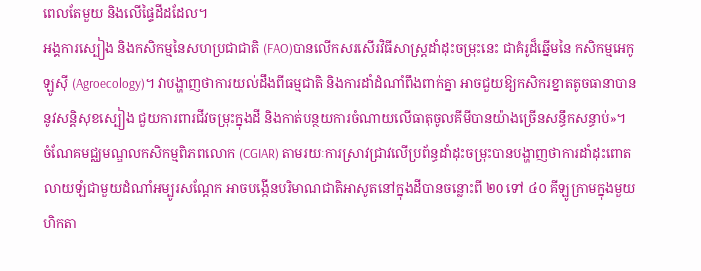ពេលតែមួយ និងលើផ្ទៃដីដដែល។
អង្គការស្បៀង និងកសិកម្មនៃសហប្រជាជាតិ (FAO)បានលើកសរសើរវិធីសាស្ត្រដាំដុះចម្រុះនេះ ជាគំរូដ៏ឆ្នើមនៃ កសិកម្មអេកូឡូស៊ី (Agroecology)។ វាបង្ហាញថាការយល់ដឹងពីធម្មជាតិ និងការដាំដំណាំពឹងពាក់គ្នា អាចជួយឱ្យកសិករខ្នាតតូចធានាបាននូវសន្តិសុខស្បៀង ជួយការពារជីវចម្រុះក្នុងដី និងកាត់បន្ថយការចំណាយលើធាតុចូលគីមីបានយ៉ាងច្រើនសន្ធឹកសន្ធាប់»។
ចំណែគមជ្ឈមណ្ឌលកសិកម្មពិភពលោក (CGIAR) តាមរយៈការស្រាវជ្រាវលើប្រព័ន្ធដាំដុះចម្រុះបានបង្ហាញថាការដាំដុះពោតលាយឡំជាមួយដំណាំអម្បូរសណ្តែក អាចបង្កើនបរិមាណជាតិអាសូតនៅក្នុងដីបានចន្លោះពី ២0 ទៅ ៤០ គីឡូក្រាមក្នុងមួយហិកតា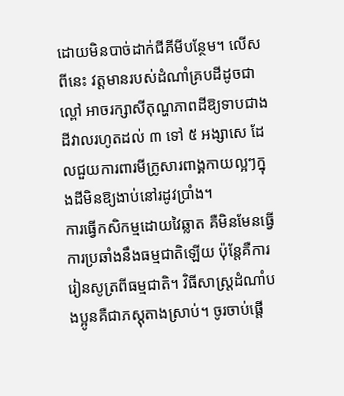ដោយមិនបាច់ដាក់ជីគីមីបន្ថែម។ លើសពីនេះ វត្តមានរបស់ដំណាំគ្របដីដូចជាល្ពៅ អាចរក្សាសីតុណ្ហភាពដីឱ្យទាបជាងដីវាលរហូតដល់ ៣ ទៅ ៥ អង្សាសេ ដែលជួយការពារមីក្រូសារពាង្គកាយល្អៗក្នុងដីមិនឱ្យងាប់នៅរដូវប្រាំង។
ការធ្វើកសិកម្មដោយវៃឆ្លាត គឺមិនមែនធ្វើការប្រឆាំងនឹងធម្មជាតិឡើយ ប៉ុន្តែគឺការរៀនសូត្រពីធម្មជាតិ។ វិធីសាស្ត្រដំណាំបងប្អូនគឺជាភស្តុតាងស្រាប់។ ចូរចាប់ផ្តើ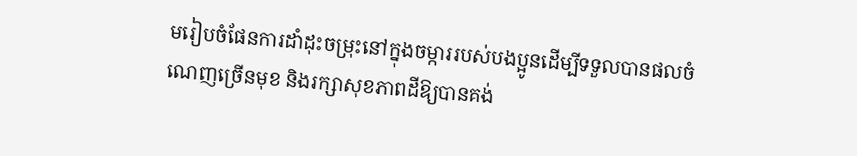មរៀបចំផែនការដាំដុះចម្រុះនៅក្នុងចម្ការរបស់បងប្អូនដើម្បីទទួលបានផលចំណេញច្រើនមុខ និងរក្សាសុខភាពដីឱ្យបានគង់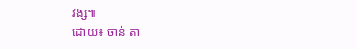វង្ស៕
ដោយ៖ ចាន់ តា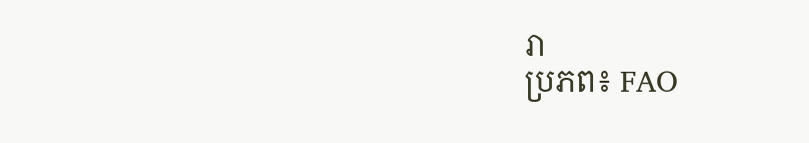រា
ប្រភព៖ FAO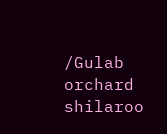/Gulab orchard shilaroo